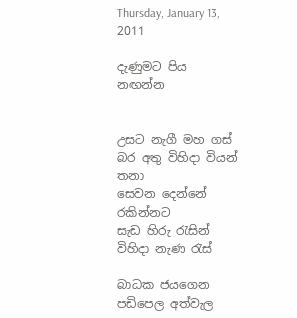Thursday, January 13, 2011

දැණුමට පිය නඟන්න


උසට නැගී මහ ගස්
බර අතු විහිදා වියන් තනා
සෙවන දෙන්නේ රකින්නට
සැඩ හිරු රැසින්
විහිදා නැණ රැස්

බාධක ජයගෙන
පඩිපෙල අත්වැල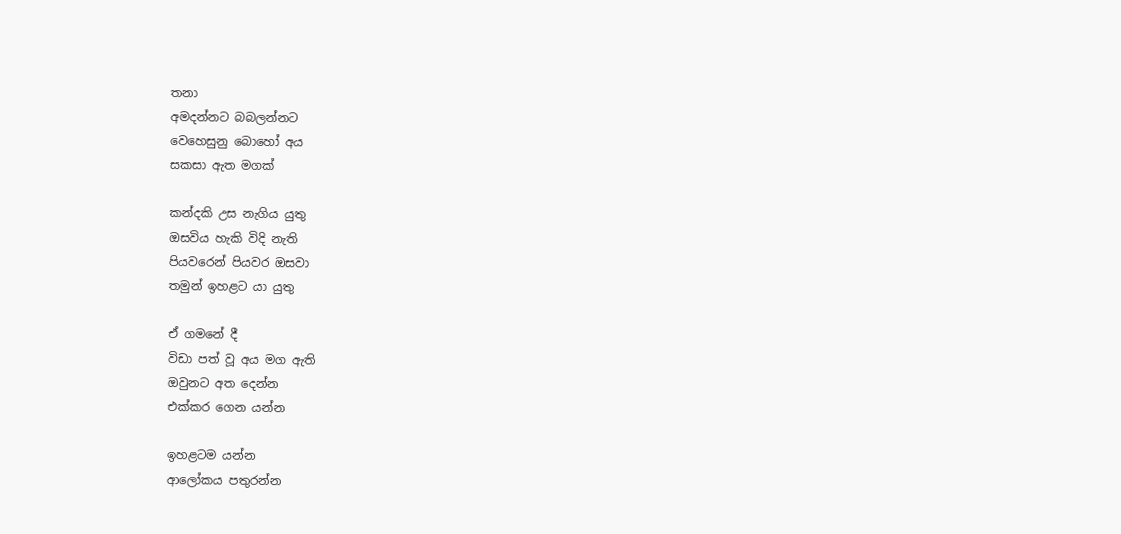තනා
අමදන්නට බබලන්නට
වෙහෙසුනු බොහෝ අය
සකසා ඇත මගක්

කන්දකි උස නැගිය යුතු
ඔසවිය හැකි විදි නැති
පියවරෙන් පියවර ඔසවා
තමුන් ඉහළට යා යුතු

ඒ ගමනේ දී
විඩා පත් වූ අය මග ඇති
ඔවුනට අත දෙන්න
එක්කර ගෙන යන්න

ඉහළටම යන්න
ආලෝකය පතුරන්න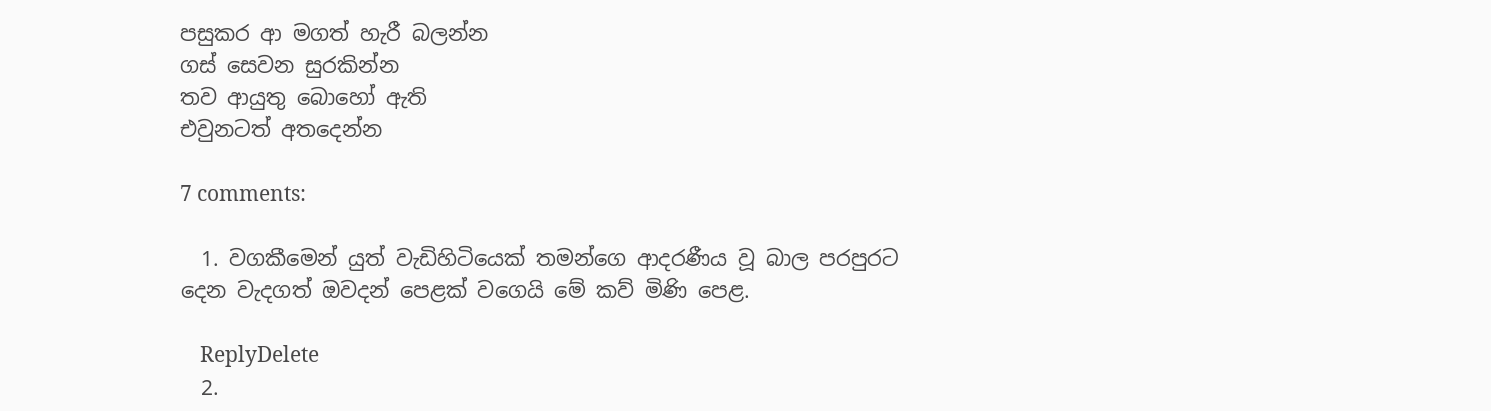පසුකර ආ මගත් හැරී බලන්න
ගස් සෙවන සුරකින්න
තව ආයුතු බොහෝ ඇති
එවුනටත් අතදෙන්න

7 comments:

  1. වගකීමෙන් යුත් වැඩිහිටියෙක් තමන්ගෙ ආදරණීය වූ බාල පරපුරට දෙන වැදගත් ඔවදන් පෙළක් වගෙයි මේ කව් මිණි පෙළ.

    ReplyDelete
  2.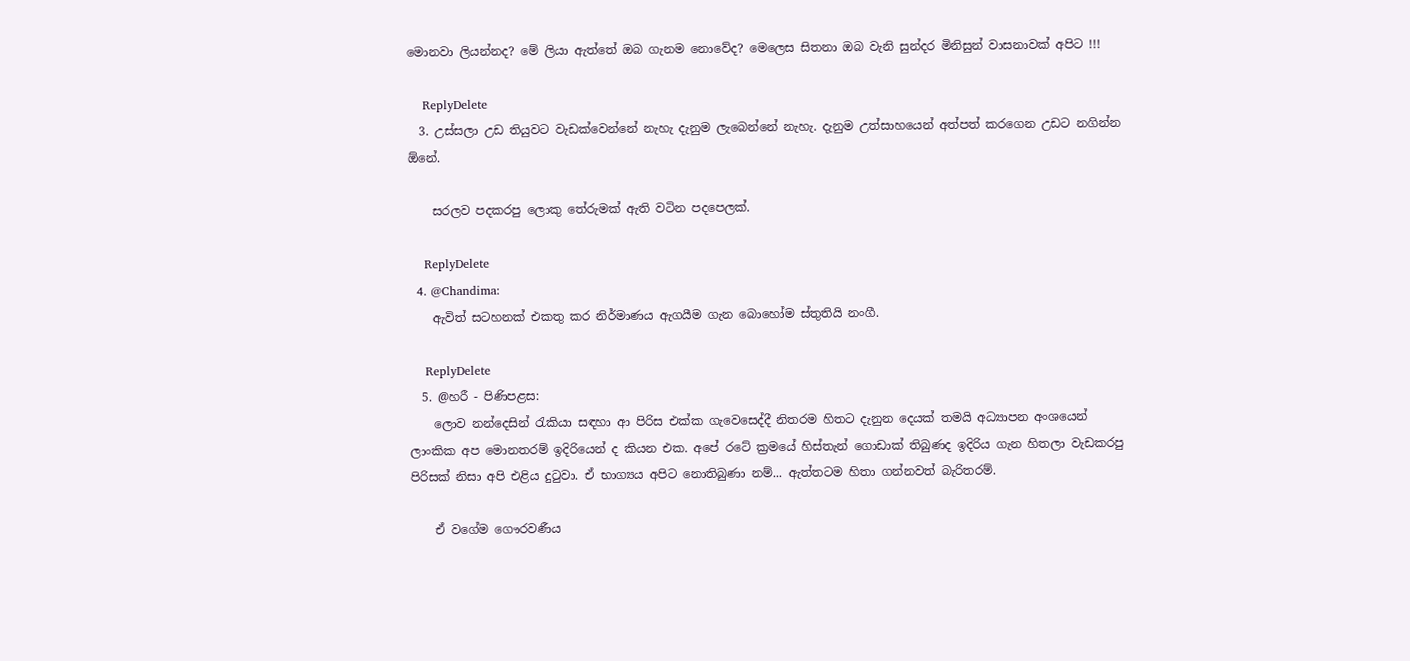මොනවා ලියන්නද? මේ ලියා ඇත්තේ ඔබ ගැනම නොවේද? මෙලෙස සිතනා ඔබ වැනි සුන්දර මිනිසුන් වාසනාවක් අපිට !!!

    ReplyDelete
  3. උස්සලා උඩ තියුවට වැඩක්වෙන්නේ නැහැ දැනුම ලැබෙන්නේ නැහැ. දැනුම උත්සාහයෙන් අත්පත් කරගෙන උඩට නගින්න ඕනේ.

    සරලව පදකරපු ලොකු තේරුමක් ඇති වටින පදපෙලක්.

    ReplyDelete
  4. @Chandima:
    ඇවිත් සටහනක් එකතු කර නිර්මාණය ඇගයීම ගැන බොහෝම ස්තුතියි නංගී.

    ReplyDelete
  5. @හරී - පිණිපළස:
    ලොව නන්දෙසින් රැකියා සඳහා ආ පිරිස එක්ක ගැවෙසෙද්දී නිතරම හිතට දැනුන දෙයක් තමයි අධ්‍යාපන අංශයෙන් ලාංකික අප මොනතරම් ඉදිරියෙන් ද කියන එක. අපේ රටේ ක්‍රමයේ හිස්තැන් ගොඩාක් තිබුණද ඉදිරිය ගැන හිතලා වැඩකරපු පිරිසක් නිසා අපි එළිය දුටුවා. ඒ භාග්‍යය අපිට නොතිබුණා නම්... ඇත්තටම හිතා ගන්නවත් බැරිතරම්.

    ඒ වගේම ගෞරවණීය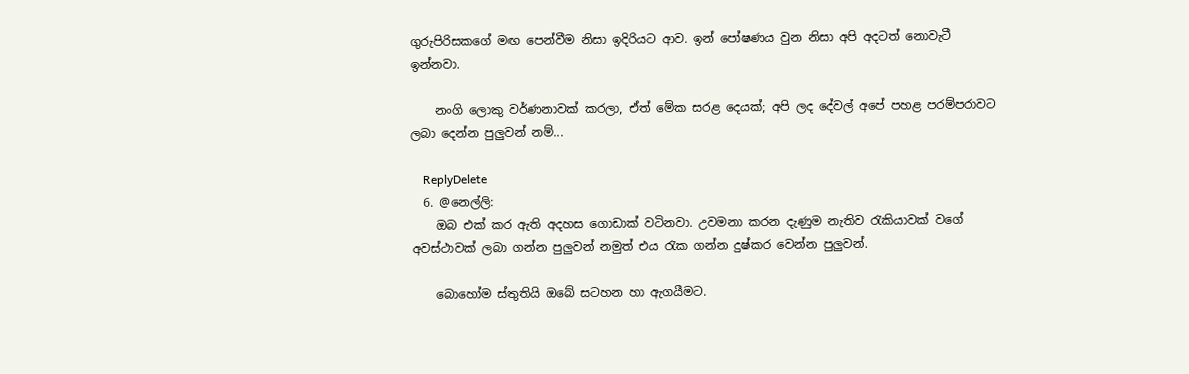ගුරුපිරිසකගේ මඟ පෙන්වීම නිසා ඉදිරියට ආව. ඉන් පෝෂණය වුන නිසා අපි අදටත් නොවැටී ඉන්නවා.

    නංගි ලොකු වර්ණනාවක් කරලා, ඒත් මේක සරළ දෙයක්; අපි ලද දේවල් අපේ පහළ පරම්පරාවට ලබා දෙන්න පුලුවන් නම්...

    ReplyDelete
  6. @නෙල්ලි:
    ඔබ එක් කර ඇති අදහස ගොඩාක් වටිනවා. උවමනා කරන දැණුම නැතිව රැකියාවක් වගේ අවස්ථාවක් ලබා ගන්න පුලුවන් නමුත් එය රැක ගන්න දුෂ්කර වෙන්න පුලුවන්.

    බොහෝම ස්තුතියි ඔබේ සටහන හා ඇගයීමට.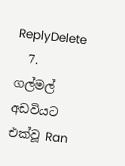ReplyDelete
  7. ගල්මල් අඩවියට එක්වූ Ran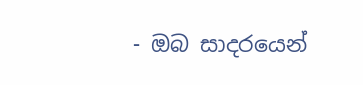- ඔබ සාදරයෙන්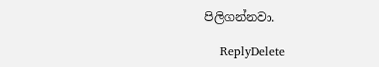පිලිගන්නවා.

    ReplyDelete